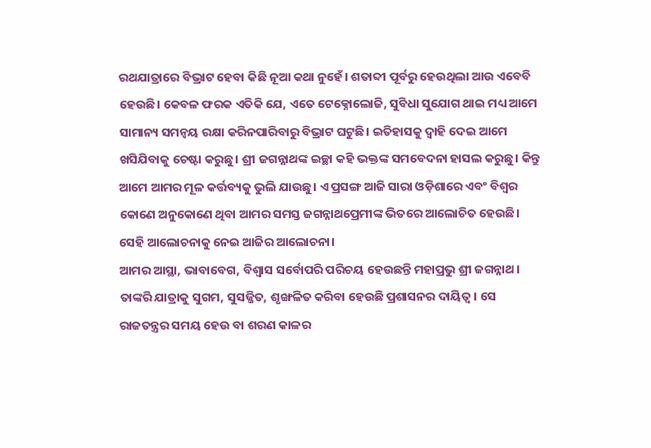ରଥଯାତ୍ରାରେ ବିଭ୍ରାଟ ହେବା କିଛି ନୂଆ କଥା ନୁହେଁ। ଶତାବ୍ଦୀ ପୂର୍ବରୁ ହେଉଥିଲା ଆଉ ଏବେବି ହେଉଛି। କେବଳ ଫରକ ଏତିକି ଯେ, ଏତେ ଟେକ୍ନୋଲୋଜି, ସୁବିଧା ସୁଯୋଗ ଥାଇ ମଧ୍ୟ ଆମେ ସାମାନ୍ୟ ସମନ୍ୱୟ ରକ୍ଷା କରିନପାରିବାରୁ ବିଭ୍ରାଟ ଘଟୁଛି। ଇତିହାସକୁ ଦ୍ୱାହି ଦେଇ ଆମେ ଖସିଯିବାକୁ ଚେଷ୍ଟା କରୁଛୁ। ଶ୍ରୀ ଜଗନ୍ନାଥଙ୍କ ଇଚ୍ଛା କହି ଭକ୍ତଙ୍କ ସମବେଦନା ହାସଲ କରୁଛୁ। କିନ୍ତୁ ଆମେ ଆମର ମୂଳ କର୍ତ୍ତବ୍ୟକୁ ଭୁଲି ଯାଉଛୁ। ଏ ପ୍ରସଙ୍ଗ ଆଜି ସାରା ଓଡ଼ିଶାରେ ଏବଂ ବିଶ୍ୱର କୋଣେ ଅନୁକୋଣେ ଥିବା ଆମର ସମସ୍ତ ଜଗନ୍ନାଥପ୍ରେମୀଙ୍କ ଭିତରେ ଆଲୋଚିତ ହେଉଛି। ସେହି ଆଲୋଚନାକୁ ନେଇ ଆଜିର ଆଲୋଚନା।
ଆମର ଆସ୍ଥା, ଭାବାବେଗ, ବିଶ୍ୱାସ ସର୍ବୋପରି ପରିଚୟ ହେଉଛନ୍ତି ମହାପ୍ରଭୁ ଶ୍ରୀ ଜଗନ୍ନାଥ। ତାଙ୍କରି ଯାତ୍ରାକୁ ସୁଗମ, ସୁସଜ୍ଜିତ, ଶୃଙ୍ଖଳିତ କରିବା ହେଉଛି ପ୍ରଶାସନର ଦାୟିତ୍ୱ। ସେ ରାଜତନ୍ତ୍ରର ସମୟ ହେଉ ବା ଶରଣ କାଳର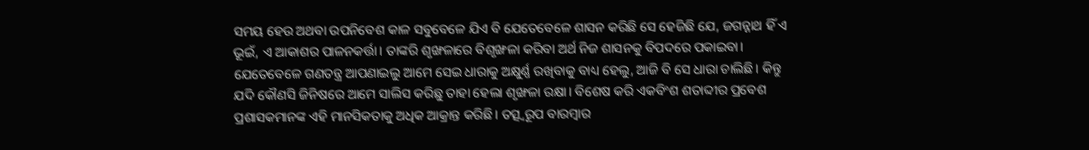ସମୟ ହେଉ ଅଥବା ଉପନିବେଶ କାଳ ସବୁବେଳେ ଯିଏ ବି ଯେତେବେଳେ ଶାସନ କରିଛି ସେ ହେଜିଛି ଯେ, ଜଗନ୍ନାଥ ହିଁ ଏ ଭୂଇଁ, ଏ ଆକାଶର ପାଳନକର୍ତ୍ତା। ତାଙ୍କରି ଶୃଙ୍ଖଳାରେ ବିଶୃଙ୍ଖଳା କରିବା ଅର୍ଥ ନିଜ ଶାସନକୁ ବିପଦରେ ପକାଇବା। ଯେତେବେଳେ ଗଣତନ୍ତ୍ର ଆପଣାଇଲୁ ଆମେ ସେଇ ଧାରାକୁ ଅକ୍ଷୁର୍ଣ୍ଣ ରଖିବାକୁ ବାଧ୍ୟ ହେଲୁ, ଆଜି ବି ସେ ଧାରା ଚାଲିଛି। କିନ୍ତୁ ଯଦି କୌଣସି ଜିନିଷରେ ଆମେ ସାଲିସ କରିଛୁ ତାହା ହେଲା ଶୃଙ୍ଖଳା ରକ୍ଷା। ବିଶେଷ କରି ଏକବିଂଶ ଶତାବ୍ଦୀର ପ୍ରବେଶ ପ୍ରଶାସକମାନଙ୍କ ଏହି ମାନସିକତାକୁ ଅଧିକ ଆକ୍ରାନ୍ତ କରିଛି। ତତ୍ସ୍ୱରୂପ ବାରମ୍ବାର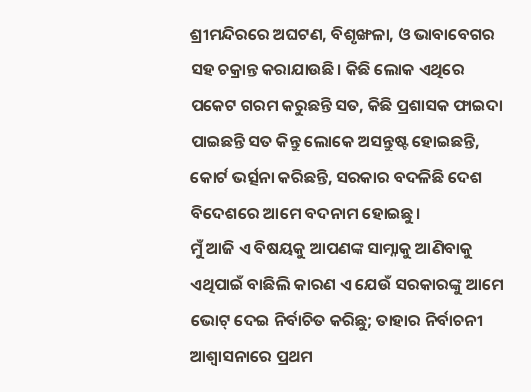ଶ୍ରୀମନ୍ଦିରରେ ଅଘଟଣ, ବିଶୃଙ୍ଖଳା, ଓ ଭାବାବେଗର ସହ ଚକ୍ରାନ୍ତ କରାଯାଉଛି। କିଛି ଲୋକ ଏଥିରେ ପକେଟ ଗରମ କରୁଛନ୍ତି ସତ, କିଛି ପ୍ରଶାସକ ଫାଇଦା ପାଇଛନ୍ତି ସତ କିନ୍ତୁ ଲୋକେ ଅସନ୍ତୁଷ୍ଟ ହୋଇଛନ୍ତି, କୋର୍ଟ ଭର୍ତ୍ସନା କରିଛନ୍ତି, ସରକାର ବଦଳିଛି ଦେଶ ବିଦେଶରେ ଆମେ ବଦନାମ ହୋଇଛୁ।
ମୁଁ ଆଜି ଏ ବିଷୟକୁ ଆପଣଙ୍କ ସାମ୍ନାକୁ ଆଣିବାକୁ ଏଥିପାଇଁ ବାଛିଲି କାରଣ ଏ ଯେଉଁ ସରକାରଙ୍କୁ ଆମେ ଭୋଟ୍ ଦେଇ ନିର୍ବାଚିତ କରିଛୁ; ତାହାର ନିର୍ବାଚନୀ ଆଶ୍ୱାସନାରେ ପ୍ରଥମ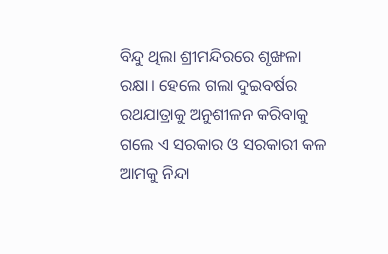ବିନ୍ଦୁ ଥିଲା ଶ୍ରୀମନ୍ଦିରରେ ଶୃଙ୍ଖଳା ରକ୍ଷା। ହେଲେ ଗଲା ଦୁଇବର୍ଷର ରଥଯାତ୍ରାକୁ ଅନୁଶୀଳନ କରିବାକୁ ଗଲେ ଏ ସରକାର ଓ ସରକାରୀ କଳ ଆମକୁ ନିନ୍ଦା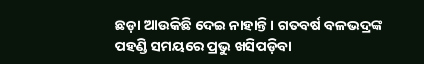ଛଡ଼ା ଆଉକିଛି ଦେଇ ନାହାନ୍ତି। ଗତବର୍ଷ ବଳଭଦ୍ରଙ୍କ ପହଣ୍ଡି ସମୟରେ ପ୍ରଭୁ ଖସିପଡ଼ିବା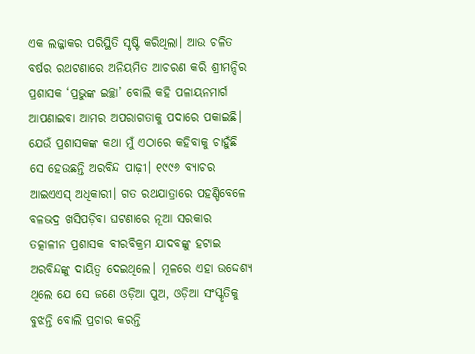ଏକ ଲଜ୍ଜାକର ପରିସ୍ଥିତି ସୃଷ୍ଟି କରିଥିଲା। ଆଉ ଚଳିତ ବର୍ଷର ରଥଟଣାରେ ଅନିୟମିତ ଆଚରଣ କରି ଶ୍ରୀମନ୍ଦିର ପ୍ରଶାସକ ‘ପ୍ରଭୁଙ୍କ ଇଚ୍ଛା’ ବୋଲି କହି ପଳାୟନମାର୍ଗ ଆପଣାଇବା ଆମର ଅପରାଗତାକୁ ପଦାରେ ପକାଇଛି।
ଯେଉଁ ପ୍ରଶାସକଙ୍କ କଥା ମୁଁ ଏଠାରେ କହିବାକୁ ଚାହୁଁଛି ସେ ହେଉଛନ୍ତି ଅରବିନ୍ଦ ପାଢ଼ୀ। ୧୯୯୬ ବ୍ୟାଚର ଆଇଏଏସ୍ ଅଧିକାରୀ। ଗତ ରଥଯାତ୍ରାରେ ପହଣ୍ଡିବେଳେ ବଳଭଦ୍ର ଖସିପଡ଼ିବା ଘଟଣାରେ ନୂଆ ସରକାର ତତ୍କାଳୀନ ପ୍ରଶାସକ ବୀରବିକ୍ରମ ଯାଦବଙ୍କୁ ହଟାଇ ଅରବିନ୍ଦଙ୍କୁ ଦାୟିତ୍ୱ ଦେଇଥିଲେ। ମୂଳରେ ଏହା ଉଦ୍ଦେଶ୍ୟ ଥିଲେ ଯେ ସେ ଜଣେ ଓଡ଼ିଆ ପୁଅ, ଓଡ଼ିଆ ସଂସ୍କୃତିକୁ ବୁଝନ୍ତି ବୋଲି ପ୍ରଚାର କରନ୍ତି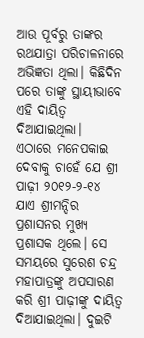ଆଉ ପୂର୍ବରୁ ତାଙ୍କର ରଥଯାତ୍ରା ପରିଚାଳନାରେ ଅଭିଜ୍ଞତା ଥିଲା। କିଛିଦିନ ପରେ ତାଙ୍କୁ ସ୍ଥାୟୀଭାବେ ଏହି ଦାୟିତ୍ୱ ଦିଆଯାଇଥିଲା।
ଏଠାରେ ମନେପକାଇ ଦେବାକୁ ଚାହେଁ ଯେ ଶ୍ରୀ ପାଢ଼ୀ ୨୦୧୨-୨-୧୪ ଯାଏ ଶ୍ରୀମନ୍ଦିର ପ୍ରଶାସନର ମୁଖ୍ୟ ପ୍ରଶାସକ ଥିଲେ। ସେ ସମୟରେ ସୁରେଶ ଚନ୍ଦ୍ର ମହାପାତ୍ରଙ୍କୁ ଅପସାରଣ କରି ଶ୍ରୀ ପାଢ଼ୀଙ୍କୁ ଦାୟିତ୍ୱ ଦିଆଯାଇଥିଲା। ଦୁଇଟି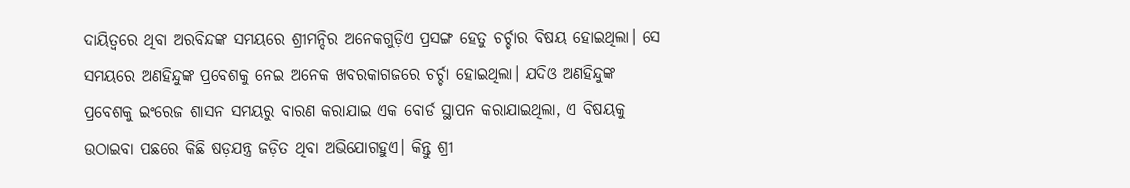ଦାୟିତ୍ୱରେ ଥିବା ଅରବିନ୍ଦଙ୍କ ସମୟରେ ଶ୍ରୀମନ୍ଦିର ଅନେକଗୁଡ଼ିଏ ପ୍ରସଙ୍ଗ ହେତୁ ଚର୍ଚ୍ଚାର ବିଷୟ ହୋଇଥିଲା। ସେ ସମୟରେ ଅଣହିନ୍ଦୁଙ୍କ ପ୍ରବେଶକୁ ନେଇ ଅନେକ ଖବରକାଗଜରେ ଚର୍ଚ୍ଚା ହୋଇଥିଲା। ଯଦିଓ ଅଣହିନ୍ଦୁଙ୍କ ପ୍ରବେଶକୁ ଇଂରେଜ ଶାସନ ସମୟରୁ ବାରଣ କରାଯାଇ ଏକ ବୋର୍ଡ ସ୍ଥାପନ କରାଯାଇଥିଲା, ଏ ବିଷୟକୁ ଉଠାଇବା ପଛରେ କିଛି ଷଡ଼ଯନ୍ତ୍ର ଜଡ଼ିତ ଥିବା ଅଭିଯୋଗହୁଏ। କିନ୍ତୁ ଶ୍ରୀ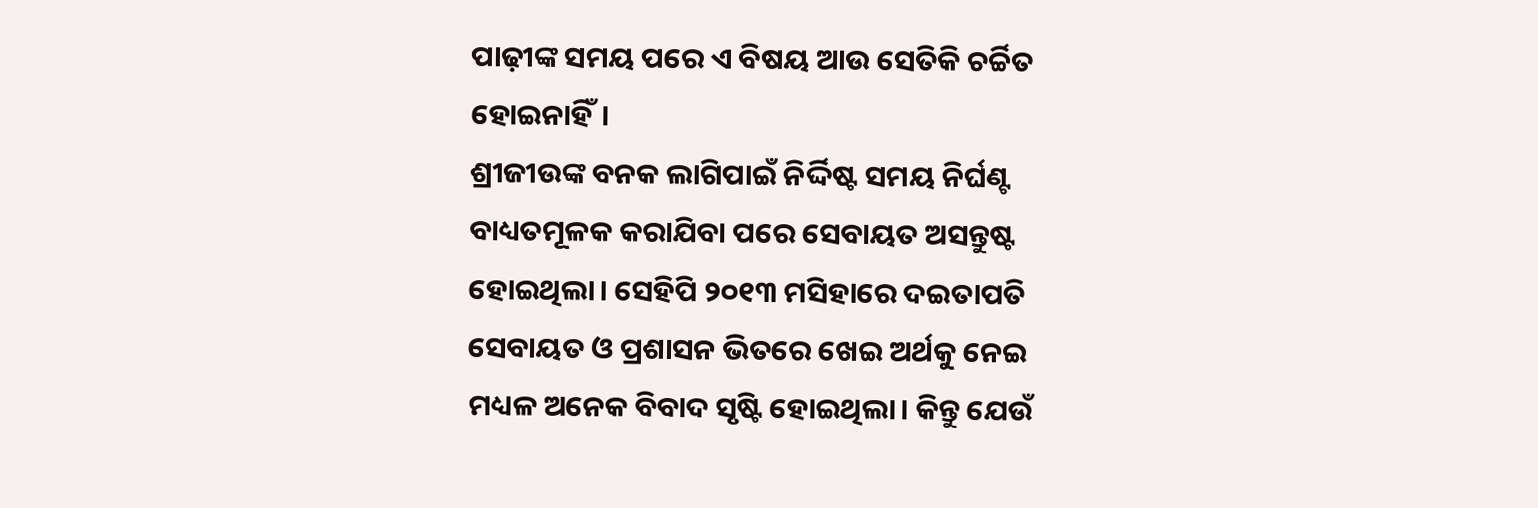ପାଢ଼ୀଙ୍କ ସମୟ ପରେ ଏ ବିଷୟ ଆଉ ସେତିକି ଚର୍ଚ୍ଚିତ ହୋଇନାହିଁ।
ଶ୍ରୀଜୀଉଙ୍କ ବନକ ଲାଗିପାଇଁ ନିର୍ଦ୍ଦିଷ୍ଟ ସମୟ ନିର୍ଘଣ୍ଟ ବାଧ୍ୟତମୂଳକ କରାଯିବା ପରେ ସେବାୟତ ଅସନ୍ତୁଷ୍ଟ ହୋଇଥିଲା। ସେହିପି ୨୦୧୩ ମସିହାରେ ଦଇତାପତି ସେବାୟତ ଓ ପ୍ରଶାସନ ଭିତରେ ଖେଇ ଅର୍ଥକୁ ନେଇ ମଧ୍ୟଳ ଅନେକ ବିବାଦ ସୃଷ୍ଟି ହୋଇଥିଲା। କିନ୍ତୁ ଯେଉଁ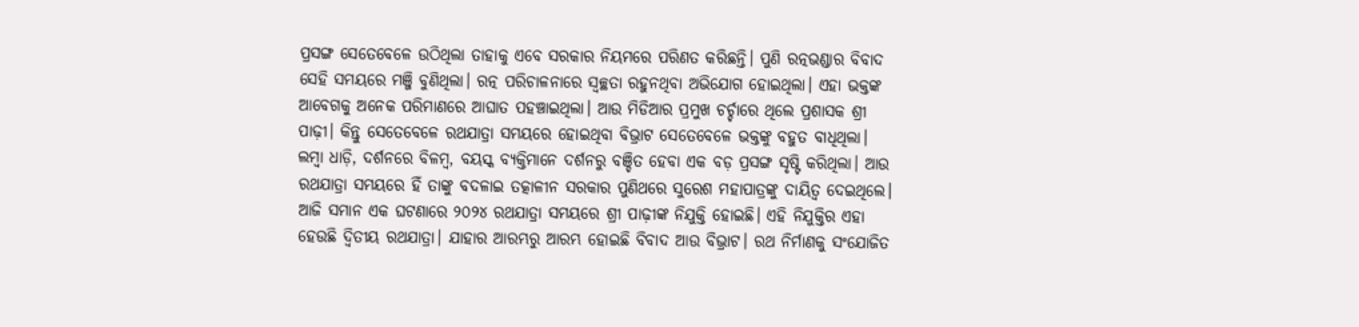ପ୍ରସଙ୍ଗ ସେତେବେଳେ ଉଠିଥିଲା ତାହାକୁ ଏବେ ସରକାର ନିୟମରେ ପରିଣତ କରିଛନ୍ତି। ପୁଣି ରତ୍ନଭଣ୍ଡାର ବିବାଦ ସେହି ସମୟରେ ମଞ୍ଜି ବୁଣିଥିଲା। ରତ୍ନ ପରିଚାଳନାରେ ସ୍ୱଚ୍ଛତା ରହୁନଥିବା ଅଭିଯୋଗ ହୋଇଥିଲା। ଏହା ଭକ୍ତଙ୍କ ଆବେଗକୁ ଅନେକ ପରିମାଣରେ ଆଘାତ ପହଞ୍ଚାଇଥିଲା। ଆଉ ମିଡିଆର ପ୍ରମୁଖ ଚର୍ଚ୍ଚାରେ ଥିଲେ ପ୍ରଶାସକ ଶ୍ରୀ ପାଢ଼ୀ। କିନ୍ତୁ ସେତେବେଳେ ରଥଯାତ୍ରା ସମୟରେ ହୋଇଥିବା ବିଭ୍ରାଟ ସେତେବେଳେ ଭକ୍ତଙ୍କୁ ବହୁତ ବାଧିଥିଲା। ଲମ୍ବା ଧାଡ଼ି, ଦର୍ଶନରେ ବିଳମ୍ବ, ବୟସ୍କ ବ୍ୟକ୍ତିମାନେ ଦର୍ଶନରୁ ବଞ୍ଚିତ ହେବା ଏକ ବଡ଼ ପ୍ରସଙ୍ଗ ସୃଷ୍ଟି କରିଥିଲା। ଆଉ ରଥଯାତ୍ରା ସମୟରେ ହିଁ ତାଙ୍କୁ ବଦଳାଇ ତତ୍କାଳୀନ ସରକାର ପୁଣିଥରେ ସୁରେଶ ମହାପାତ୍ରଙ୍କୁ ଦାୟିତ୍ୱ ଦେଇଥିଲେ।
ଆଜି ସମାନ ଏକ ଘଟଣାରେ ୨୦୨୪ ରଥଯାତ୍ରା ସମୟରେ ଶ୍ରୀ ପାଢ଼ୀଙ୍କ ନିଯୁକ୍ତି ହୋଇଛି। ଏହି ନିଯୁକ୍ତିର ଏହା ହେଉଛି ଦ୍ୱିତୀୟ ରଥଯାତ୍ରା। ଯାହାର ଆରମ୍ଭରୁ ଆରମ୍ଭ ହୋଇଛି ବିବାଦ ଆଉ ବିଭ୍ରାଟ। ରଥ ନିର୍ମାଣକୁ ସଂଯୋଜିତ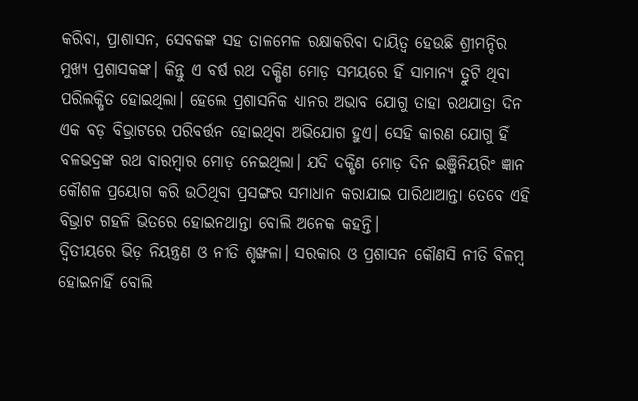କରିବା, ପ୍ରାଶାସନ, ସେବକଙ୍କ ସହ ତାଳମେଳ ରକ୍ଷାକରିବା ଦାୟିତ୍ୱ ହେଉଛି ଶ୍ରୀମନ୍ଦିର ମୁଖ୍ୟ ପ୍ରଶାସକଙ୍କ। କିନ୍ତୁ ଏ ବର୍ଷ ରଥ ଦକ୍ଷିଣ ମୋଡ଼ ସମୟରେ ହିଁ ସାମାନ୍ୟ ତ୍ରୁଟି ଥିବା ପରିଲକ୍ଷିତ ହୋଇଥିଲା। ହେଲେ ପ୍ରଶାସନିକ ଧ୍ୟାନର ଅଭାବ ଯୋଗୁ ତାହା ରଥଯାତ୍ରା ଦିନ ଏକ ବଡ଼ ବିଭ୍ରାଟରେ ପରିବର୍ତ୍ତନ ହୋଇଥିବା ଅଭିଯୋଗ ହୁଏ। ସେହି କାରଣ ଯୋଗୁ ହିଁ ବଳଭଦ୍ରଙ୍କ ରଥ ବାରମ୍ବାର ମୋଡ଼ ନେଇଥିଲା। ଯଦି ଦକ୍ଷିଣ ମୋଡ଼ ଦିନ ଇଞ୍ଜିନିୟରିଂ ଜ୍ଞାନ କୌଶଳ ପ୍ରୟୋଗ କରି ଉଠିଥିବା ପ୍ରସଙ୍ଗର ସମାଧାନ କରାଯାଇ ପାରିଥାଆନ୍ତା ତେବେ ଏହି ବିଭ୍ରାଟ ଗହଳି ଭିତରେ ହୋଇନଥାନ୍ତା ବୋଲି ଅନେକ କହନ୍ତି।
ଦ୍ୱିତୀୟରେ ଭିଡ଼ ନିୟନ୍ତ୍ରଣ ଓ ନୀତି ଶୃଙ୍ଖଳା। ସରକାର ଓ ପ୍ରଶାସନ କୌଣସି ନୀତି ବିଳମ୍ବ ହୋଇନାହିଁ ବୋଲି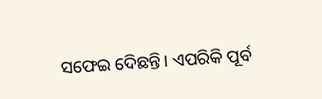ସଫେଇ ଦେିଛନ୍ତି। ଏପରିକି ପୂର୍ବ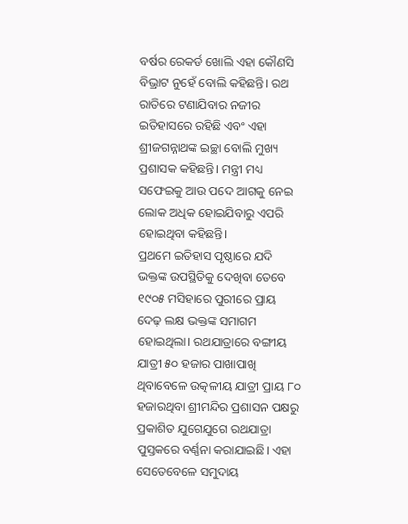ବର୍ଷର ରେକର୍ଡ ଖୋଲି ଏହା କୌଣସି ବିଭ୍ରାଟ ନୁହେଁ ବୋଲି କହିଛନ୍ତି। ରଥ ରାତିରେ ଟଣାଯିବାର ନଜୀର ଇତିହାସରେ ରହିଛି ଏବଂ ଏହା ଶ୍ରୀଜଗନ୍ନାଥଙ୍କ ଇଚ୍ଛା ବୋଲି ମୁଖ୍ୟ ପ୍ରଶାସକ କହିଛନ୍ତି। ମନ୍ତ୍ରୀ ମଧ୍ୟ ସଫେଇକୁ ଆଉ ପଦେ ଆଗକୁ ନେଇ ଲୋକ ଅଧିକ ହୋଇଯିବାରୁ ଏପରି ହୋଇଥିବା କହିଛନ୍ତି।
ପ୍ରଥମେ ଇତିହାସ ପୃଷ୍ଠାରେ ଯଦି ଭକ୍ତଙ୍କ ଉପସ୍ଥିତିକୁ ଦେଖିବା ତେବେ ୧୯୦୫ ମସିହାରେ ପୁରୀରେ ପ୍ରାୟ ଦେଢ଼ ଲକ୍ଷ ଭକ୍ତଙ୍କ ସମାଗମ ହୋଇଥିଲା। ରଥଯାତ୍ରାରେ ବଙ୍ଗୀୟ ଯାତ୍ରୀ ୫୦ ହଜାର ପାଖାପାଖି ଥିବାବେଳେ ଉତ୍କଳୀୟ ଯାତ୍ରୀ ପ୍ରାୟ ୮୦ ହଜାରଥିବା ଶ୍ରୀମନ୍ଦିର ପ୍ରଶାସନ ପକ୍ଷରୁ ପ୍ରକାଶିତ ଯୁଗେଯୁଗେ ରଥଯାତ୍ରା ପୁସ୍ତକରେ ବର୍ଣ୍ଣନା କରାଯାଇଛି। ଏହା ସେତେବେଳେ ସମୁଦାୟ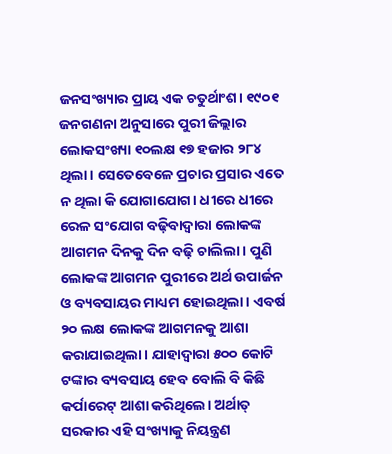ଜନସଂଖ୍ୟାର ପ୍ରାୟ ଏକ ଚତୁର୍ଥାଂଶ। ୧୯୦୧ ଜନଗଣନା ଅନୁସାରେ ପୁରୀ ଜିଲ୍ଲାର ଲୋକସଂଖ୍ୟା ୧୦ଲକ୍ଷ ୧୭ ହଜାର ୨୮୪ ଥିଲା। ସେତେବେଳେ ପ୍ରଚାର ପ୍ରସାର ଏତେ ନ ଥିଲା କି ଯୋଗାଯୋଗ। ଧୀରେ ଧୀରେ ରେଳ ସଂଯୋଗ ବଢ଼ିବାଦ୍ୱାରା ଲୋକଙ୍କ ଆଗମନ ଦିନକୁ ଦିନ ବଢ଼ି ଚାଲିଲା। ପୁଣି ଲୋକଙ୍କ ଆଗମନ ପୁରୀରେ ଅର୍ଥ ଉପାର୍ଜନ ଓ ବ୍ୟବସାୟର ମାଧ୍ୟମ ହୋଇଥିଲା। ଏବର୍ଷ ୨୦ ଲକ୍ଷ ଲୋକଙ୍କ ଆଗମନକୁ ଆଶା କରାଯାଇଥିଲା। ଯାହାଦ୍ୱାରା ୫୦୦ କୋଟି ଟଙ୍କାର ବ୍ୟବସାୟ ହେବ ବୋଲି ବି କିଛି କର୍ପାରେଟ୍ ଆଶା କରିଥିଲେ। ଅର୍ଥାତ୍ ସରକାର ଏହି ସଂଖ୍ୟାକୁ ନିୟନ୍ତ୍ରଣ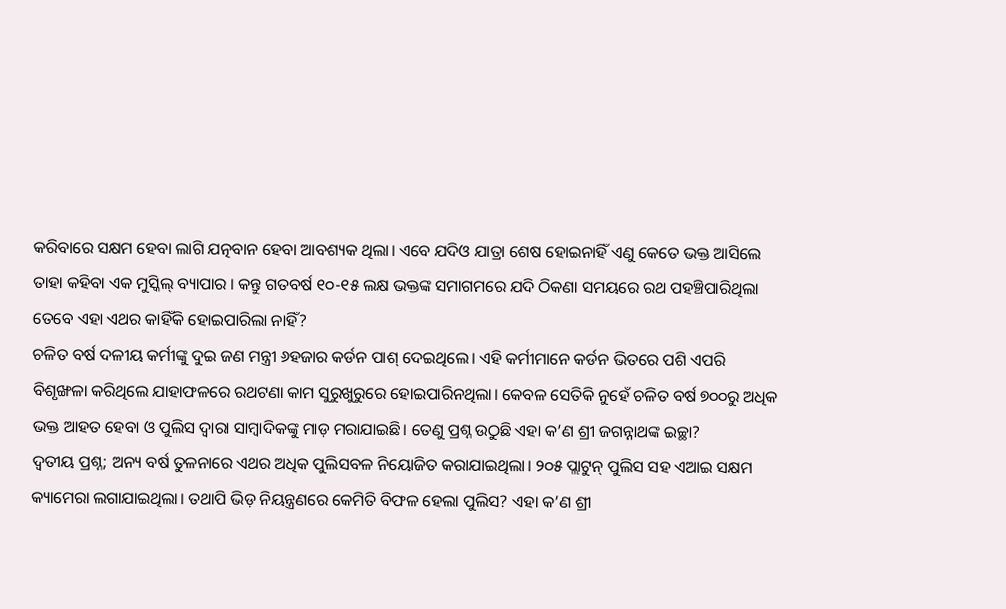କରିବାରେ ସକ୍ଷମ ହେବା ଲାଗି ଯତ୍ନବାନ ହେବା ଆବଶ୍ୟକ ଥିଲା। ଏବେ ଯଦିଓ ଯାତ୍ରା ଶେଷ ହୋଇନାହିଁ ଏଣୁ କେତେ ଭକ୍ତ ଆସିଲେ ତାହା କହିବା ଏକ ମୁସ୍କିଲ୍ ବ୍ୟାପାର । କନ୍ତୁ ଗତବର୍ଷ ୧୦-୧୫ ଲକ୍ଷ ଭକ୍ତଙ୍କ ସମାଗମରେ ଯଦି ଠିକଣା ସମୟରେ ରଥ ପହଞ୍ଚିପାରିଥିଲା ତେବେ ଏହା ଏଥର କାହିଁକି ହୋଇପାରିଲା ନାହିଁ?
ଚଳିତ ବର୍ଷ ଦଳୀୟ କର୍ମୀଙ୍କୁ ଦୁଇ ଜଣ ମନ୍ତ୍ରୀ ୬ହଜାର କର୍ଡନ ପାଶ୍ ଦେଇଥିଲେ। ଏହି କର୍ମୀମାନେ କର୍ଡନ ଭିତରେ ପଶି ଏପରି ବିଶୃଙ୍ଖଳା କରିଥିଲେ ଯାହାଫଳରେ ରଥଟଣା କାମ ସୁରୁଖୁରୁରେ ହୋଇପାରିନଥିଲା। କେବଳ ସେତିକି ନୁହେଁ ଚଳିତ ବର୍ଷ ୭୦୦ରୁ ଅଧିକ ଭକ୍ତ ଆହତ ହେବା ଓ ପୁଲିସ ଦ୍ୱାରା ସାମ୍ବାଦିକଙ୍କୁ ମାଡ଼ ମରାଯାଇଛି। ତେଣୁ ପ୍ରଶ୍ନ ଉଠୁଛି ଏହା କ’ଣ ଶ୍ରୀ ଜଗନ୍ନାଥଙ୍କ ଇଚ୍ଛା?
ଦ୍ୱତୀୟ ପ୍ରଶ୍ନ; ଅନ୍ୟ ବର୍ଷ ତୁଳନାରେ ଏଥର ଅଧିକ ପୁଲିସବଳ ନିୟୋଜିତ କରାଯାଇଥିଲା। ୨୦୫ ପ୍ଲାଟୁନ୍ ପୁଲିସ ସହ ଏଆଇ ସକ୍ଷମ କ୍ୟାମେରା ଲଗାଯାଇଥିଲା। ତଥାପି ଭିଡ଼ ନିୟନ୍ତ୍ରଣରେ କେମିତି ବିଫଳ ହେଲା ପୁଲିସ? ଏହା କ’ଣ ଶ୍ରୀ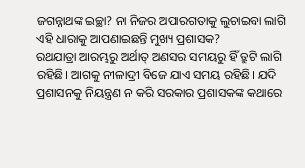ଜଗନ୍ନାଥଙ୍କ ଇଚ୍ଛା? ନା ନିଜର ଅପାରଗତାକୁ ଲୁଚାଇବା ଲାଗି ଏହି ଧାରାକୁ ଆପଣାଇଛନ୍ତି ମୁଖ୍ୟ ପ୍ରଶାସକ?
ରଥଯାତ୍ରା ଆରମ୍ଭରୁ ଅର୍ଥାତ୍ ଅଣସର ସମୟରୁ ହିଁ ତ୍ରୁଟି ଲାଗି ରହିଛି। ଆଗକୁ ନୀଳାଦ୍ରୀ ବିଜେ ଯାଏ ସମୟ ରହିଛି। ଯଦି ପ୍ରଶାସନକୁ ନିୟନ୍ତ୍ରଣ ନ କରି ସରକାର ପ୍ରଶାସକଙ୍କ କଥାରେ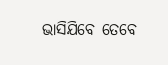ଭାସିଯିବେ ତେବେ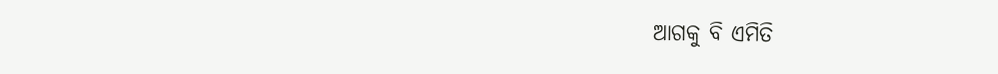ଆଗକୁ ବି ଏମିତି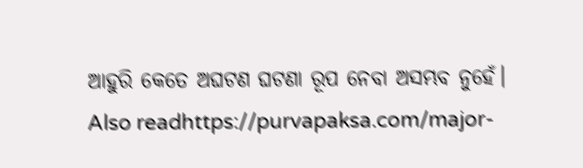ଆହୁରି କେତେ ଅଘଟଣ ଘଟଣା ରୂପ ନେବା ଅସମ୍ଭବ ନୁହେଁ।
Also readhttps://purvapaksa.com/major-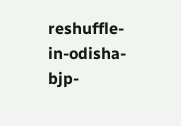reshuffle-in-odisha-bjp-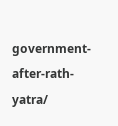government-after-rath-yatra/